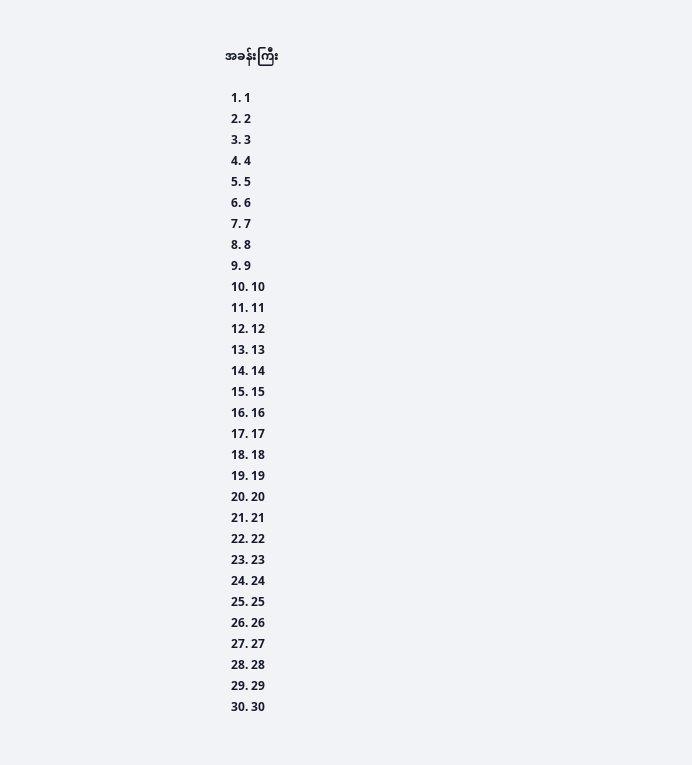အခန်းကြီး

  1. 1
  2. 2
  3. 3
  4. 4
  5. 5
  6. 6
  7. 7
  8. 8
  9. 9
  10. 10
  11. 11
  12. 12
  13. 13
  14. 14
  15. 15
  16. 16
  17. 17
  18. 18
  19. 19
  20. 20
  21. 21
  22. 22
  23. 23
  24. 24
  25. 25
  26. 26
  27. 27
  28. 28
  29. 29
  30. 30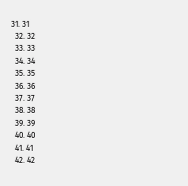31. 31
  32. 32
  33. 33
  34. 34
  35. 35
  36. 36
  37. 37
  38. 38
  39. 39
  40. 40
  41. 41
  42. 42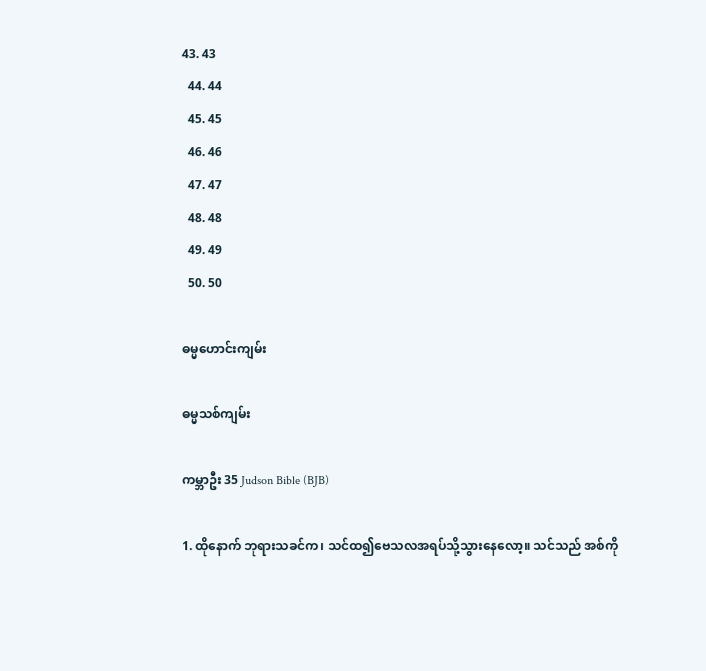43. 43
  44. 44
  45. 45
  46. 46
  47. 47
  48. 48
  49. 49
  50. 50

ဓမ္မဟောင်း‌ကျမ်း

ဓမ္မသစ်ကျမ်း

ကမ္ဘာဦး 35 Judson Bible (BJB)

1. ထိုနောက် ဘုရားသခင်က၊ သင်ထ၍ဗေသလအရပ်သို့သွားနေလော့။ သင်သည် အစ်ကို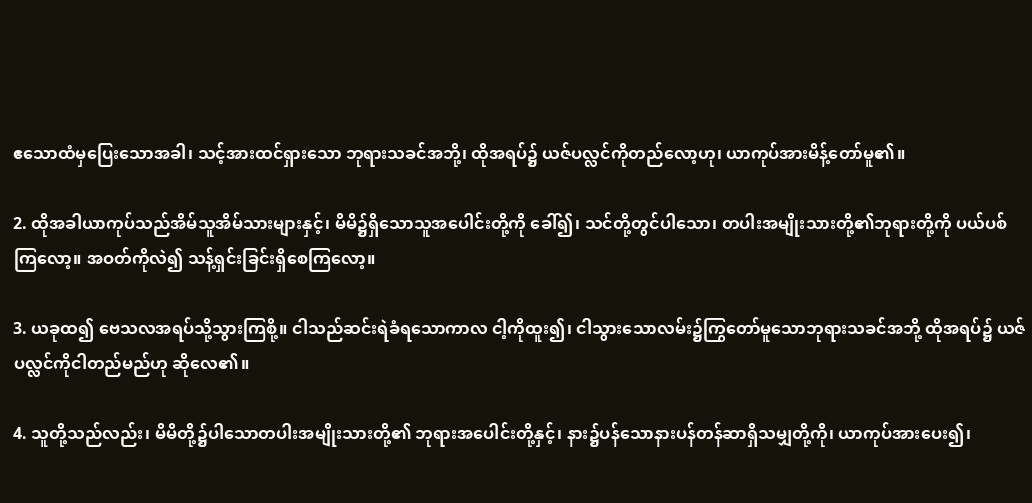ဧသောထံမှပြေးသောအခါ၊ သင့်အားထင်ရှားသော ဘုရားသခင်အဘို့၊ ထိုအရပ်၌ ယဇ်ပလ္လင်ကိုတည်လော့ဟု၊ ယာကုပ်အားမိန့်တော်မူ၏။

2. ထိုအခါယာကုပ်သည်အိမ်သူအိမ်သားများနှင့်၊ မိမိ၌ရှိသောသူအပေါင်းတို့ကို ခေါ်၍၊ သင်တို့တွင်ပါသော၊ တပါးအမျိုးသားတို့၏ဘုရားတို့ကို ပယ်ပစ်ကြလော့။ အဝတ်ကိုလဲ၍ သန့်ရှင်းခြင်းရှိစေကြလော့။

3. ယခုထ၍ ဗေသလအရပ်သို့သွားကြစို့။ ငါသည်ဆင်းရဲခံရသောကာလ ငါ့ကိုထူး၍၊ ငါသွားသောလမ်း၌ကြွတော်မူသောဘုရားသခင်အဘို့ ထိုအရပ်၌ ယဇ်ပလ္လင်ကိုငါတည်မည်ဟု ဆိုလေ၏။

4. သူတို့သည်လည်း၊ မိမိတို့၌ပါသောတပါးအမျိုးသားတို့၏ ဘုရားအပေါင်းတို့နှင့်၊ နား၌ပန်သောနားပန်တန်ဆာရှိသမျှတို့ကို၊ ယာကုပ်အားပေး၍၊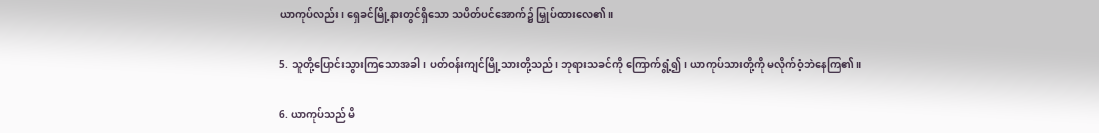ယာကုပ်လည်း၊ ရှေခင်မြို့နားတွင်ရှိသော သပိတ်ပင်အောက်၌ မြှုပ်ထားလေ၏။

5. သူတို့ပြောင်းသွားကြသောအခါ၊ ပတ်ဝန်းကျင်မြို့သားတို့သည်၊ ဘုရားသခင်ကို ကြောက်ရွံ့၍၊ ယာကုပ်သားတို့ကို မလိုက်ဝံ့ဘဲနေကြ၏။

6. ယာကုပ်သည် မိ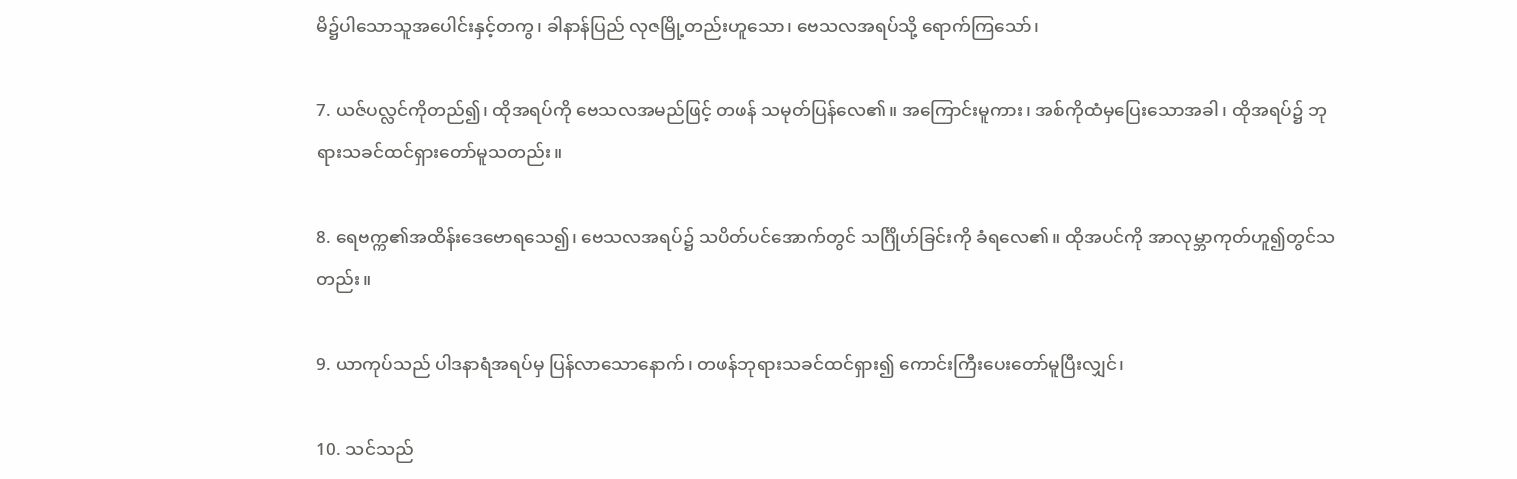မိ၌ပါသောသူအပေါင်းနှင့်တကွ၊ ခါနာန်ပြည် လုဇမြို့တည်းဟူသော၊ ဗေသလအရပ်သို့ ရောက်ကြသော်၊

7. ယဇ်ပလ္လင်ကိုတည်၍၊ ထိုအရပ်ကို ဗေသလအမည်ဖြင့် တဖန် သမုတ်ပြန်လေ၏။ အကြောင်းမူကား၊ အစ်ကိုထံမှပြေးသောအခါ၊ ထိုအရပ်၌ ဘုရားသခင်ထင်ရှားတော်မူသတည်း။

8. ရေဗက္က၏အထိန်းဒေဗောရသေ၍၊ ဗေသလအရပ်၌ သပိတ်ပင်အောက်တွင် သင်္ဂြိုဟ်ခြင်းကို ခံရလေ၏။ ထိုအပင်ကို အာလုမ္ဘာကုတ်ဟူ၍တွင်သတည်း။

9. ယာကုပ်သည် ပါဒနာရံအရပ်မှ ပြန်လာသောနောက်၊ တဖန်ဘုရားသခင်ထင်ရှား၍ ကောင်းကြီးပေးတော်မူပြီးလျှင်၊

10. သင်သည်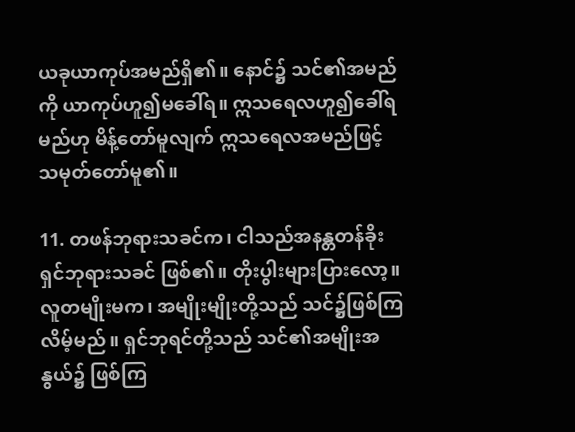ယခုယာကုပ်အမည်ရှိ၏။ နောင်၌ သင်၏အမည်ကို ယာကုပ်ဟူ၍မခေါ်ရ။ ဣသရေလဟူ၍ခေါ်ရမည်ဟု မိန့်တော်မူလျက် ဣသရေလအမည်ဖြင့် သမုတ်တော်မူ၏။

11. တဖန်ဘုရားသခင်က၊ ငါသည်အနန္တတန်ခိုးရှင်ဘုရားသခင် ဖြစ်၏။ တိုးပွါးများပြားလော့။ လူတမျိုးမက၊ အမျိုးမျိုးတို့သည် သင်၌ဖြစ်ကြလိမ့်မည်။ ရှင်ဘုရင်တို့သည် သင်၏အမျိုးအနွယ်၌ ဖြစ်ကြ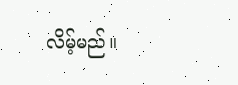လိမ့်မည်။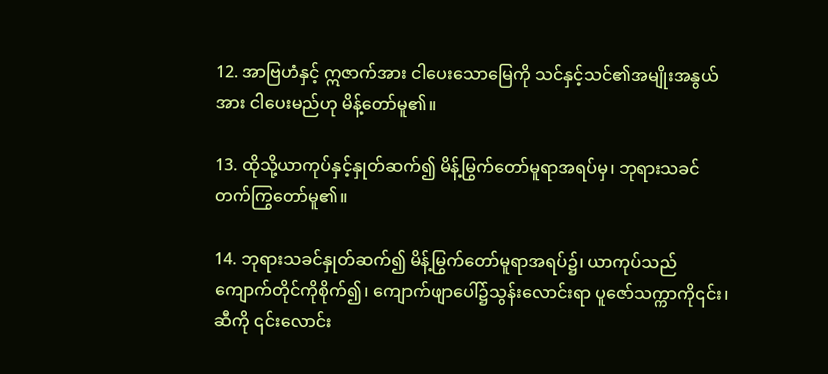12. အာဗြဟံနှင့် ဣဇာက်အား ငါပေးသောမြေကို သင်နှင့်သင်၏အမျိုးအနွယ်အား ငါပေးမည်ဟု မိန့်တော်မူ၏။

13. ထိုသို့ယာကုပ်နှင့်နှုတ်ဆက်၍ မိန့်မြွက်တော်မူရာအရပ်မှ၊ ဘုရားသခင် တက်ကြွတော်မူ၏။

14. ဘုရားသခင်နှုတ်ဆက်၍ မိန့်မြွက်တော်မူရာအရပ်၌၊ ယာကုပ်သည် ကျောက်တိုင်ကိုစိုက်၍၊ ကျောက်ဖျာပေါ်၌သွန်းလောင်းရာ ပူဇော်သက္ကာကို၎င်း၊ ဆီကို ၎င်းလောင်း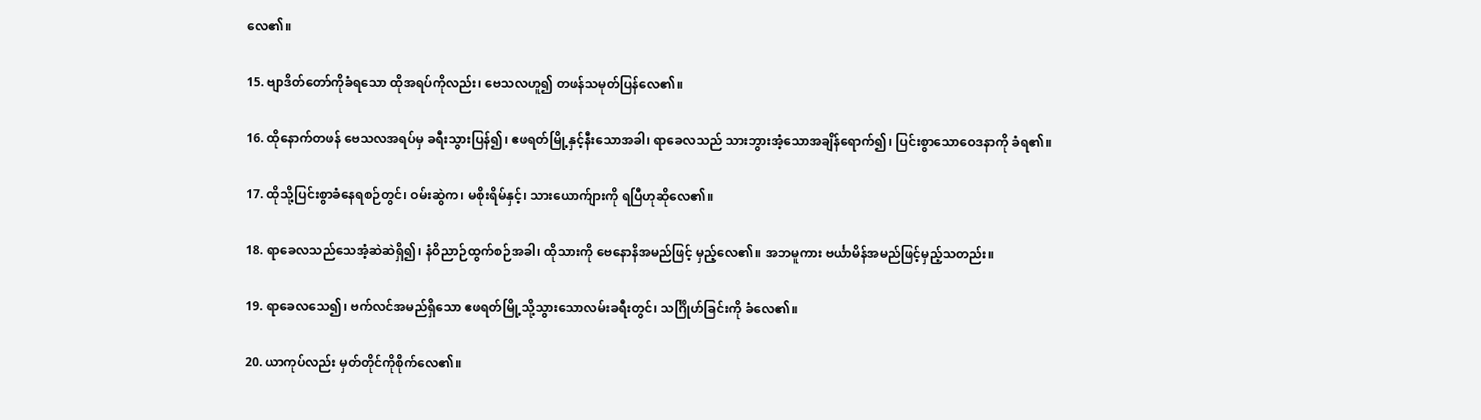လေ၏။

15. ဗျာဒိတ်တော်ကိုခံရသော ထိုအရပ်ကိုလည်း၊ ဗေသလဟူ၍ တဖန်သမုတ်ပြန်လေ၏။

16. ထိုနောက်တဖန် ဗေသလအရပ်မှ ခရီးသွားပြန်၍၊ ဧဖရတ်မြို့နှင့်နီးသောအခါ၊ ရာခေလသည် သားဘွားအံ့သောအချိန်ရောက်၍၊ ပြင်းစွာသောဝေဒနာကို ခံရ၏။

17. ထိုသို့ပြင်းစွာခံနေရစဉ်တွင်၊ ဝမ်းဆွဲက၊ မစိုးရိမ်နှင့်၊ သားယောက်ျားကို ရပြီဟုဆိုလေ၏။

18. ရာခေလသည်သေအံ့ဆဲဆဲရှိ၍၊ နံဝိညာဉ်ထွက်စဉ်အခါ၊ ထိုသားကို ဗေနောနိအမည်ဖြင့် မှည့်လေ၏။ အဘမူကား ဗင်္ယာမိန်အမည်ဖြင့်မှည့်သတည်း။

19. ရာခေလသေ၍၊ ဗက်လင်အမည်ရှိသော ဧဖရတ်မြို့သို့သွားသောလမ်းခရီးတွင်၊ သင်္ဂြိုဟ်ခြင်းကို ခံလေ၏။

20. ယာကုပ်လည်း မှတ်တိုင်ကိုစိုက်လေ၏။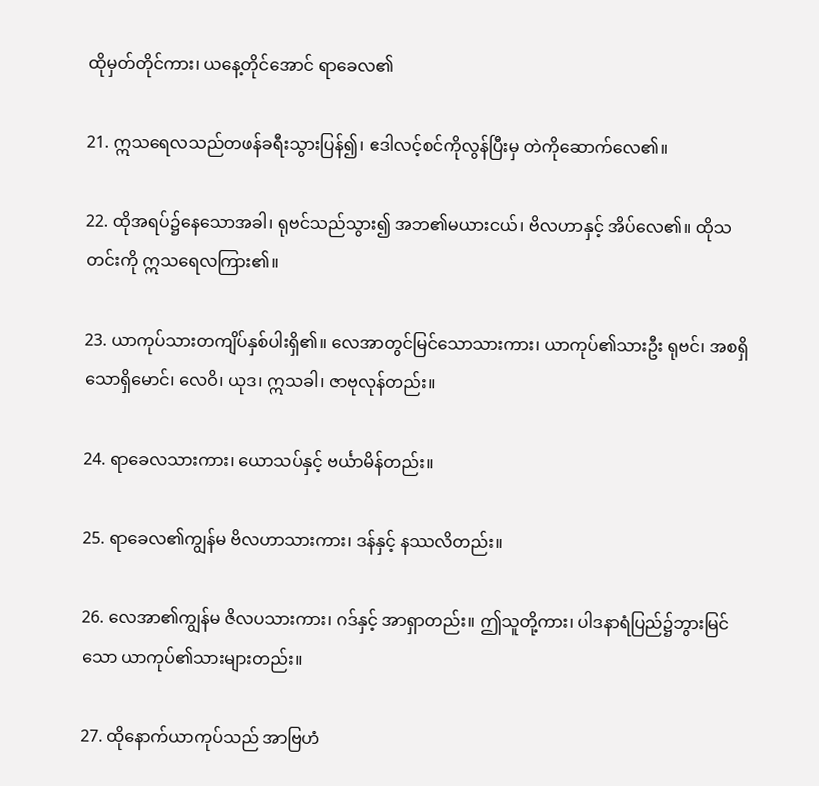ထိုမှတ်တိုင်ကား၊ ယနေ့တိုင်အောင် ရာခေလ၏

21. ဣသရေလသည်တဖန်ခရီးသွားပြန်၍၊ ဧဒါလင့်စင်ကိုလွန်ပြီးမှ တဲကိုဆောက်လေ၏။

22. ထိုအရပ်၌နေသောအခါ၊ ရုဗင်သည်သွား၍ အဘ၏မယားငယ်၊ ဗိလဟာနှင့် အိပ်လေ၏။ ထိုသတင်းကို ဣသရေလကြား၏။

23. ယာကုပ်သားတကျိပ်နှစ်ပါးရှိ၏။ လေအာတွင်မြင်သောသားကား၊ ယာကုပ်၏သားဦး ရုဗင်၊ အစရှိသောရှိမောင်၊ လေဝိ၊ ယုဒ၊ ဣသခါ၊ ဇာဗုလုန်တည်း။

24. ရာခေလသားကား၊ ယောသပ်နှင့် ဗင်္ယာမိန်တည်း။

25. ရာခေလ၏ကျွန်မ ဗိလဟာသားကား၊ ဒန်နှင့် နဿလိတည်း။

26. လေအာ၏ကျွန်မ ဇိလပသားကား၊ ဂဒ်နှင့် အာရှာတည်း။ ဤသူတို့ကား၊ ပါဒနာရံပြည်၌ဘွားမြင်သော ယာကုပ်၏သားများတည်း။

27. ထိုနောက်ယာကုပ်သည် အာဗြဟံ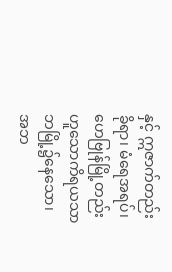နှင့် ဣဇာက်တည်းခိုရာ၊ မံရေအရပ်၊ ဟေဗြုန်မြို့တည်းဟူသောကိရယသာဘမြို့၌နေသော၊ အဘ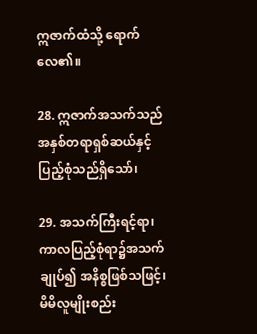ဣဇာက်ထံသို့ ရောက်လေ၏။

28. ဣဇာက်အသက်သည် အနှစ်တရာရှစ်ဆယ်နှင့်ပြည့်စုံသည်ရှိသော်၊

29. အသက်ကြီးရင့်ရာ၊ ကာလပြည့်စုံရာ၌အသက်ချုပ်၍ အနိစ္စဖြစ်သဖြင့်၊ မိမိလူမျိုးစည်း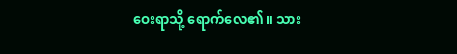ဝေးရာသို့ ရောက်လေ၏။ သား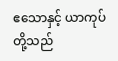ဧသောနှင့် ယာကုပ်တို့သည်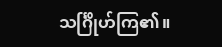သင်္ဂြိုဟ်ကြ၏။